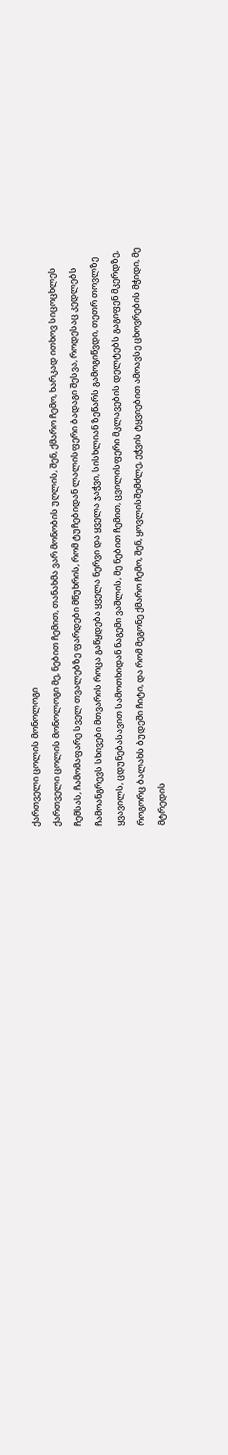ქართველი ცოლის მონოლოგი
ქართველი ცოლის მონოლოგი მე, ნებით ჩემით, თანახმა ვარ მონობის უღლის, შენ, ქმარო ჩემო, ხარკად ითხოვ სიცოცხლეს ჩემსას, ჩამომაფარე სველ თვალებზე ფარდები მწუხრის, რომ ტუჩებიდან ლალისფერი ბადაგი შესვა, როდესაც კედლებს ჩამოანგრევს სხივები მთვარის როცა გაწყდება ყველა ნერვი და ყველა ჯაჭვი, სისხლიან ზეწარს გამოგიწვდი, თეთრ თოვლზე ყვავილს, ცდუნებასავით სამოთხიდან ნაგემი ვაშლის, მე ნებით ჩემით, ცვილისფერი მკლავების დელტებს გაგიფენ მკერდზე, როგორც ბალახს ბუდეში ჩიტი, და რომ მეგონე ქმარო ჩემო, შენ, ყოვლისშემძლე, ეჭვის ტყვიებით ამოავსე ცხოვრების მჭიდი, მე მტრედის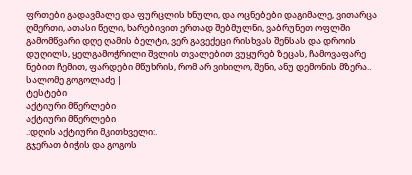ფრთები გადავმალე და ფურცლის ხნული, და ოცნებები დაგიმალე, ვითარცა ღმერთი, ათასი წელი, ხარებივით ერთად შებმულნი, ვაბრუნეთ ოფლში გამომწვარი დღე ღამის ბელტი, ვერ გავექეცი რისხვას შენსას და დროის დუღილს, ყელგამოჭრილი შვლის თვალებით ვუყურებ ზეცას, ჩამოვაფარე ნებით ჩემით, ფარდები მწუხრის, რომ არ ვიხილო, შენი, ანუ დემონის მზერა.. სალომე გოგოლაძე |
ტესტები
აქტიური მწერლები
აქტიური მწერლები
.:დღის აქტიური მკითხველი:.
გჯერათ ბიჭის და გოგოს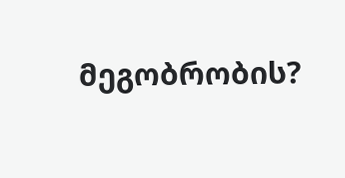მეგობრობის?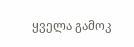ყველა გამოკ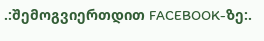.:შემოგვიერთდით FACEBOOK-ზე:.